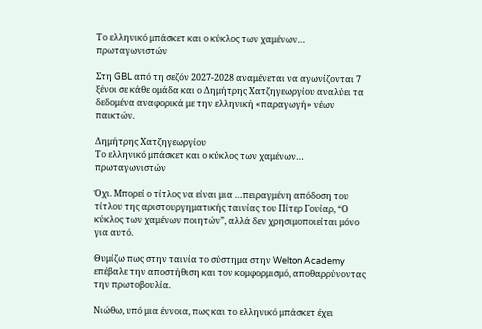Το ελληνικό μπάσκετ και ο κύκλος των χαμένων… πρωταγωνιστών

Στη GBL από τη σεζόν 2027-2028 αναμένεται να αγωνίζονται 7 ξένοι σε κάθε ομάδα και ο Δημήτρης Χατζηγεωργίου αναλύει τα δεδομένα αναφορικά με την ελληνική «παραγωγή» νέων παικτών.

Δημήτρης Χατζηγεωργίου
Το ελληνικό μπάσκετ και ο κύκλος των χαμένων… πρωταγωνιστών

Όχι. Μπορεί ο τίτλος να είναι μια …πειραγμένη απόδοση του τίτλου της αριστουργηματικής ταινίας του Πίτερ Γουίαρ, “Ο κύκλος των χαμένων ποιητών”, αλλά δεν χρησιμοποιείται μόνο για αυτό.

Θυμίζω πως στην ταινία το σύστημα στην Welton Academy επέβαλε την αποστήθιση και τον κομφορμισμό, αποθαρρύνοντας την πρωτοβουλία.

Νιώθω, υπό μια έννοια, πως και το ελληνικό μπάσκετ έχει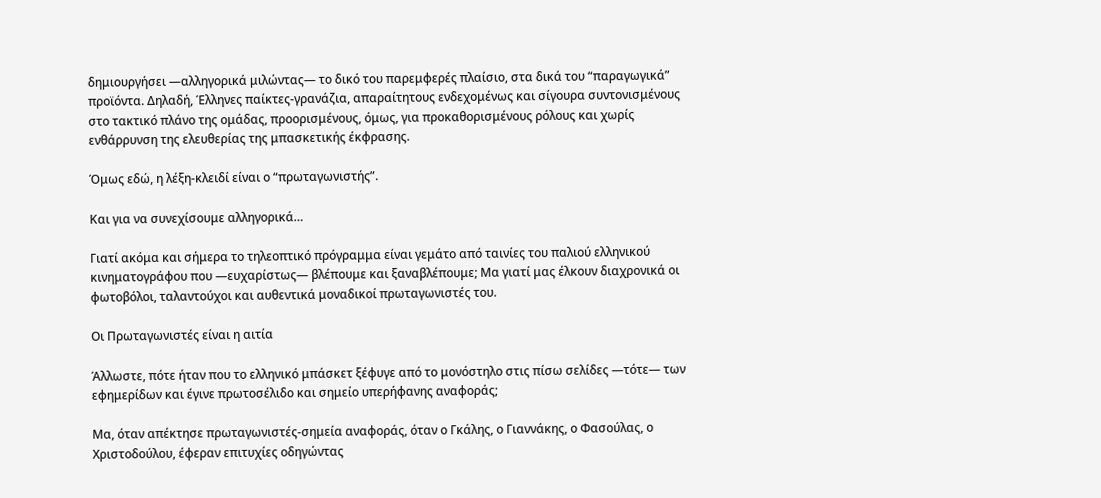δημιουργήσει —αλληγορικά μιλώντας— το δικό του παρεμφερές πλαίσιο, στα δικά του “παραγωγικά” προϊόντα. Δηλαδή, Έλληνες παίκτες-γρανάζια, απαραίτητους ενδεχομένως και σίγουρα συντονισμένους στο τακτικό πλάνο της ομάδας, προορισμένους, όμως, για προκαθορισμένους ρόλους και χωρίς ενθάρρυνση της ελευθερίας της μπασκετικής έκφρασης.

Όμως εδώ, η λέξη-κλειδί είναι ο “πρωταγωνιστής”.

Και για να συνεχίσουμε αλληγορικά…

Γιατί ακόμα και σήμερα το τηλεοπτικό πρόγραμμα είναι γεμάτο από ταινίες του παλιού ελληνικού κινηματογράφου που —ευχαρίστως— βλέπουμε και ξαναβλέπουμε; Μα γιατί μας έλκουν διαχρονικά οι φωτοβόλοι, ταλαντούχοι και αυθεντικά μοναδικοί πρωταγωνιστές του.

Οι Πρωταγωνιστές είναι η αιτία

Άλλωστε, πότε ήταν που το ελληνικό μπάσκετ ξέφυγε από το μονόστηλο στις πίσω σελίδες —τότε— των εφημερίδων και έγινε πρωτοσέλιδο και σημείο υπερήφανης αναφοράς;

Μα, όταν απέκτησε πρωταγωνιστές-σημεία αναφοράς, όταν ο Γκάλης, ο Γιαννάκης, ο Φασούλας, ο Χριστοδούλου, έφεραν επιτυχίες οδηγώντας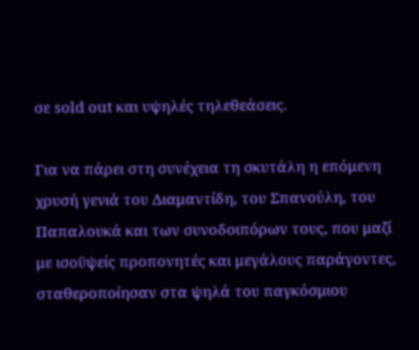σε sold out και υψηλές τηλεθεάσεις.

Για να πάρει στη συνέχεια τη σκυτάλη η επόμενη χρυσή γενιά του Διαμαντίδη, του Σπανούλη, του Παπαλουκά και των συνοδοιπόρων τους, που μαζί με ισοϋψείς προπονητές και μεγάλους παράγοντες, σταθεροποίησαν στα ψηλά του παγκόσμιου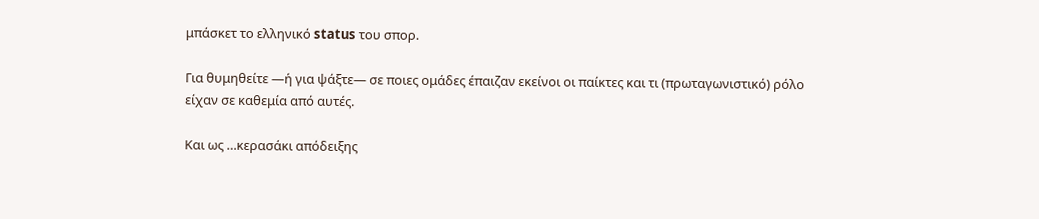μπάσκετ το ελληνικό status του σπορ.

Για θυμηθείτε —ή για ψάξτε— σε ποιες ομάδες έπαιζαν εκείνοι οι παίκτες και τι (πρωταγωνιστικό) ρόλο είχαν σε καθεμία από αυτές.

Και ως …κερασάκι απόδειξης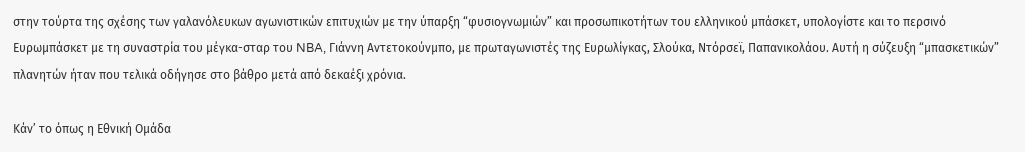στην τούρτα της σχέσης των γαλανόλευκων αγωνιστικών επιτυχιών με την ύπαρξη “φυσιογνωμιών” και προσωπικοτήτων του ελληνικού μπάσκετ, υπολογίστε και το περσινό Ευρωμπάσκετ με τη συναστρία του μέγκα-σταρ του NBA, Γιάννη Αντετοκούνμπο, με πρωταγωνιστές της Ευρωλίγκας, Σλούκα, Ντόρσεϊ, Παπανικολάου. Αυτή η σύζευξη “μπασκετικών” πλανητών ήταν που τελικά οδήγησε στο βάθρο μετά από δεκαέξι χρόνια.

Κάν’ το όπως η Εθνική Ομάδα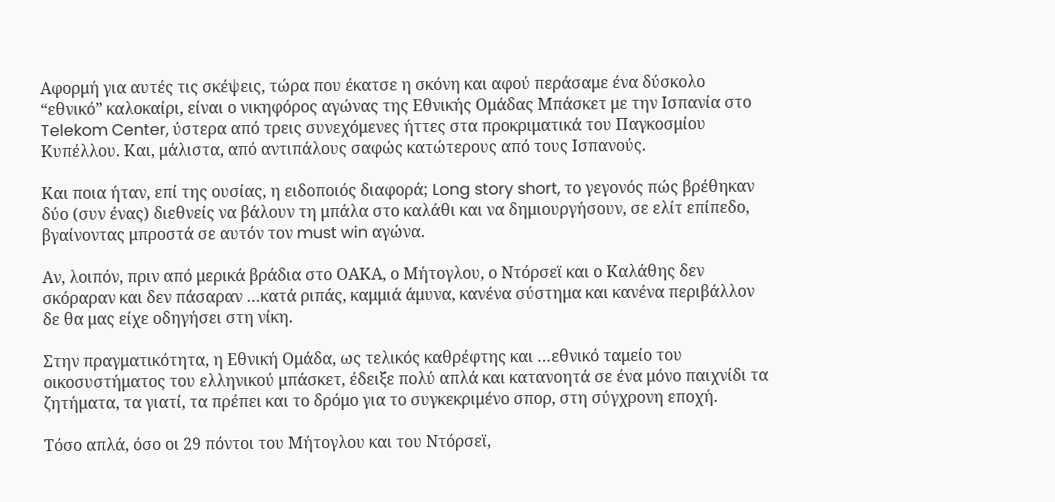Αφορμή για αυτές τις σκέψεις, τώρα που έκατσε η σκόνη και αφού περάσαμε ένα δύσκολο “εθνικό” καλοκαίρι, είναι ο νικηφόρος αγώνας της Εθνικής Ομάδας Μπάσκετ με την Ισπανία στο Telekom Center, ύστερα από τρεις συνεχόμενες ήττες στα προκριματικά του Παγκοσμίου Κυπέλλου. Και, μάλιστα, από αντιπάλους σαφώς κατώτερους από τους Ισπανούς.

Και ποια ήταν, επί της ουσίας, η ειδοποιός διαφορά; Long story short, το γεγονός πώς βρέθηκαν δύο (συν ένας) διεθνείς να βάλουν τη μπάλα στο καλάθι και να δημιουργήσουν, σε ελίτ επίπεδο, βγαίνοντας μπροστά σε αυτόν τον must win αγώνα.

Αν, λοιπόν, πριν από μερικά βράδια στο ΟΑΚΑ, ο Μήτογλου, ο Ντόρσεϊ και ο Καλάθης δεν σκόραραν και δεν πάσαραν …κατά ριπάς, καμμιά άμυνα, κανένα σύστημα και κανένα περιβάλλον δε θα μας είχε οδηγήσει στη νίκη.

Στην πραγματικότητα, η Εθνική Ομάδα, ως τελικός καθρέφτης και …εθνικό ταμείο του οικοσυστήματος του ελληνικού μπάσκετ, έδειξε πολύ απλά και κατανοητά σε ένα μόνο παιχνίδι τα ζητήματα, τα γιατί, τα πρέπει και το δρόμο για το συγκεκριμένο σπορ, στη σύγχρονη εποχή.

Τόσο απλά, όσο οι 29 πόντοι του Μήτογλου και του Ντόρσεϊ,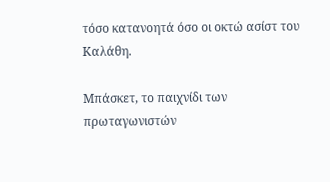τόσο κατανοητά όσο οι οκτώ ασίστ του Καλάθη.

Μπάσκετ, το παιχνίδι των πρωταγωνιστών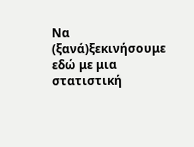Να (ξανά)ξεκινήσουμε εδώ με μια στατιστική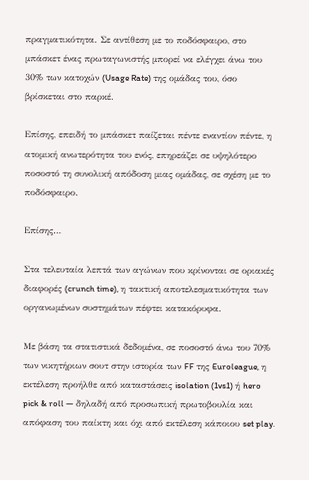πραγματικότητα. Σε αντίθεση με το ποδόσφαιρο, στο μπάσκετ ένας πρωταγωνιστής μπορεί να ελέγχει άνω του 30% των κατοχών (Usage Rate) της ομάδας του, όσο βρίσκεται στο παρκέ.

Επίσης, επειδή το μπάσκετ παίζεται πέντε εναντίον πέντε, η ατομική ανωτερότητα του ενός, επηρεάζει σε υψηλότερο ποσοστό τη συνολική απόδοση μιας ομάδας, σε σχέση με το ποδόσφαιρο.

Επίσης…

Στα τελευταία λεπτά των αγώνων που κρίνονται σε οριακές διαφορές (crunch time), η τακτική αποτελεσματικότητα των οργανωμένων συστημάτων πέφτει κατακόρυφα.

Με βάση τα στατιστικά δεδομένα, σε ποσοστό άνω του 70% των νικητήριων σουτ στην ιστορία των FF της Euroleague, η εκτέλεση προήλθε από καταστάσεις isolation (1vs1) ή hero pick & roll — δηλαδή από προσωπική πρωτοβουλία και απόφαση του παίκτη και όχι από εκτέλεση κάποιου set play.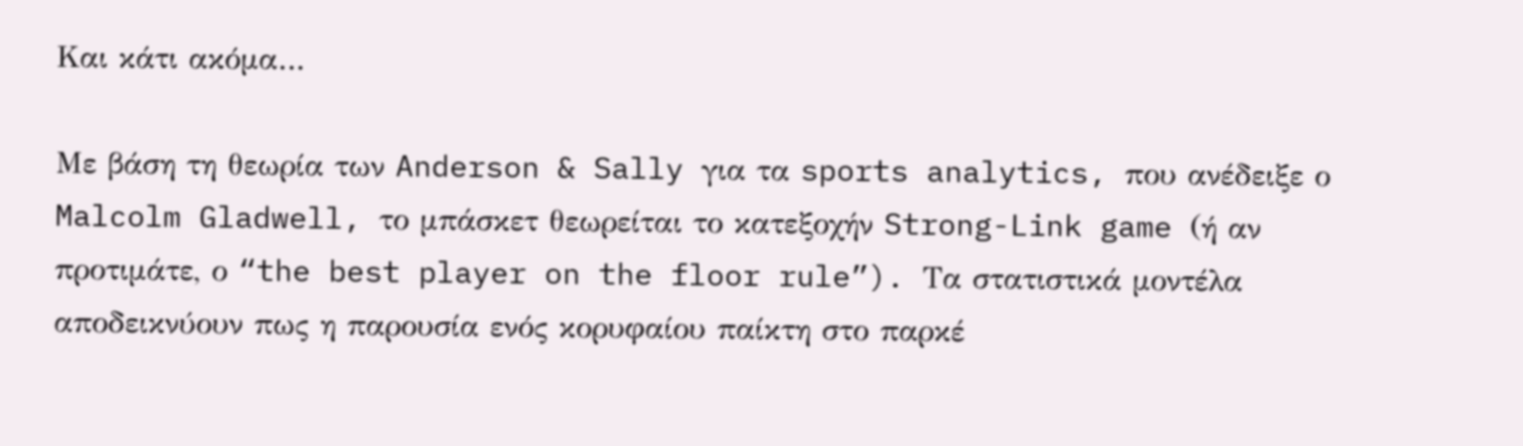Και κάτι ακόμα…

Με βάση τη θεωρία των Anderson & Sally για τα sports analytics, που ανέδειξε ο Malcolm Gladwell, το μπάσκετ θεωρείται το κατεξοχήν Strong-Link game (ή αν προτιμάτε, ο “the best player on the floor rule”). Τα στατιστικά μοντέλα αποδεικνύουν πως η παρουσία ενός κορυφαίου παίκτη στο παρκέ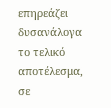επηρεάζει δυσανάλογα το τελικό αποτέλεσμα, σε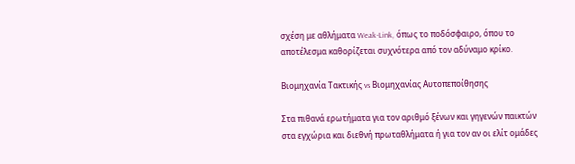σχέση με αθλήματα Weak-Link, όπως το ποδόσφαιρο, όπου το αποτέλεσμα καθορίζεται συχνότερα από τον αδύναμο κρίκο.

Βιομηχανία Τακτικής vs Βιομηχανίας Αυτοπεποίθησης

Στα πιθανά ερωτήματα για τον αριθμό ξένων και γηγενών παικτών στα εγχώρια και διεθνή πρωταθλήματα ή για τον αν οι ελίτ ομάδες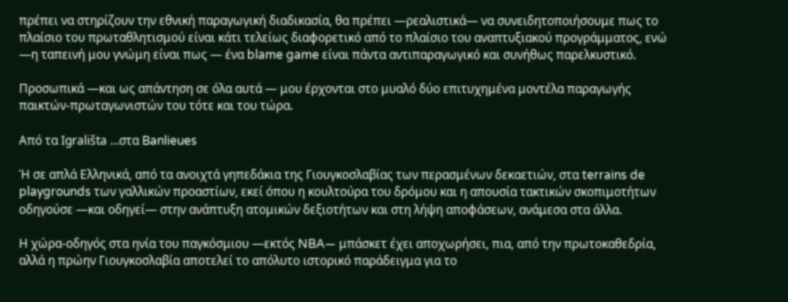πρέπει να στηρίζουν την εθνική παραγωγική διαδικασία, θα πρέπει —ρεαλιστικά— να συνειδητοποιήσουμε πως το πλαίσιο του πρωταθλητισμού είναι κάτι τελείως διαφορετικό από το πλαίσιο του αναπτυξιακού προγράμματος, ενώ —η ταπεινή μου γνώμη είναι πως — ένα blame game είναι πάντα αντιπαραγωγικό και συνήθως παρελκυστικό.

Προσωπικά —και ως απάντηση σε όλα αυτά — μου έρχονται στο μυαλό δύο επιτυχημένα μοντέλα παραγωγής παικτών-πρωταγωνιστών του τότε και του τώρα.

Από τα Igrališta …στα Banlieues

Ή σε απλά Ελληνικά, από τα ανοιχτά γηπεδάκια της Γιουγκοσλαβίας των περασμένων δεκαετιών, στα terrains de playgrounds των γαλλικών προαστίων, εκεί όπου η κουλτούρα του δρόμου και η απουσία τακτικών σκοπιμοτήτων οδηγούσε —και οδηγεί— στην ανάπτυξη ατομικών δεξιοτήτων και στη λήψη αποφάσεων, ανάμεσα στα άλλα.

Η χώρα-οδηγός στα ηνία του παγκόσμιου —εκτός NBA— μπάσκετ έχει αποχωρήσει, πια, από την πρωτοκαθεδρία, αλλά η πρώην Γιουγκοσλαβία αποτελεί το απόλυτο ιστορικό παράδειγμα για το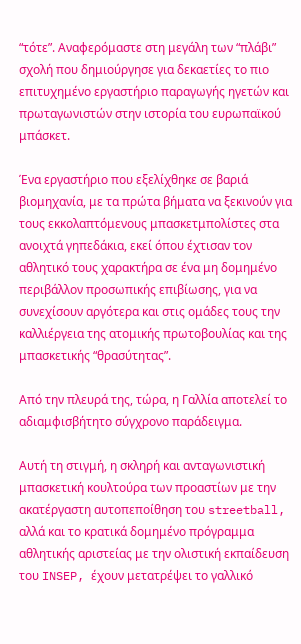“τότε”. Αναφερόμαστε στη μεγάλη των “πλάβι” σχολή που δημιούργησε για δεκαετίες το πιο επιτυχημένο εργαστήριο παραγωγής ηγετών και πρωταγωνιστών στην ιστορία του ευρωπαϊκού μπάσκετ.

Ένα εργαστήριο που εξελίχθηκε σε βαριά βιομηχανία, με τα πρώτα βήματα να ξεκινούν για τους εκκολαπτόμενους μπασκετμπολίστες στα ανοιχτά γηπεδάκια, εκεί όπου έχτισαν τον αθλητικό τους χαρακτήρα σε ένα μη δομημένο περιβάλλον προσωπικής επιβίωσης, για να συνεχίσουν αργότερα και στις ομάδες τους την καλλιέργεια της ατομικής πρωτοβουλίας και της μπασκετικής “θρασύτητας”.

Από την πλευρά της, τώρα, η Γαλλία αποτελεί το αδιαμφισβήτητο σύγχρονο παράδειγμα.

Αυτή τη στιγμή, η σκληρή και ανταγωνιστική μπασκετική κουλτούρα των προαστίων με την ακατέργαστη αυτοπεποίθηση του streetball, αλλά και το κρατικά δομημένο πρόγραμμα αθλητικής αριστείας με την ολιστική εκπαίδευση του INSEP, έχουν μετατρέψει το γαλλικό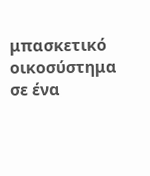μπασκετικό οικοσύστημα σε ένα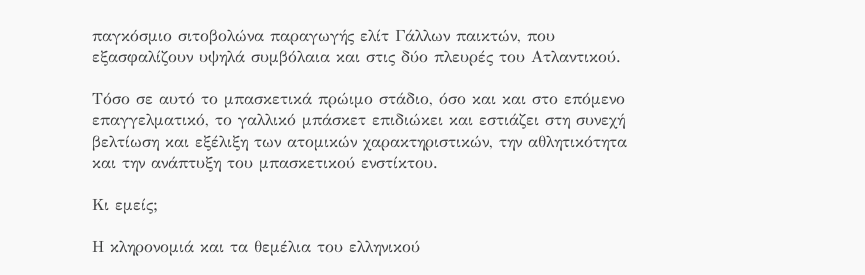παγκόσμιο σιτοβολώνα παραγωγής ελίτ Γάλλων παικτών, που εξασφαλίζουν υψηλά συμβόλαια και στις δύο πλευρές του Ατλαντικού.

Τόσο σε αυτό το μπασκετικά πρώιμο στάδιο, όσο και και στο επόμενο επαγγελματικό, το γαλλικό μπάσκετ επιδιώκει και εστιάζει στη συνεχή βελτίωση και εξέλιξη των ατομικών χαρακτηριστικών, την αθλητικότητα και την ανάπτυξη του μπασκετικού ενστίκτου.

Κι εμείς;

Η κληρονομιά και τα θεμέλια του ελληνικού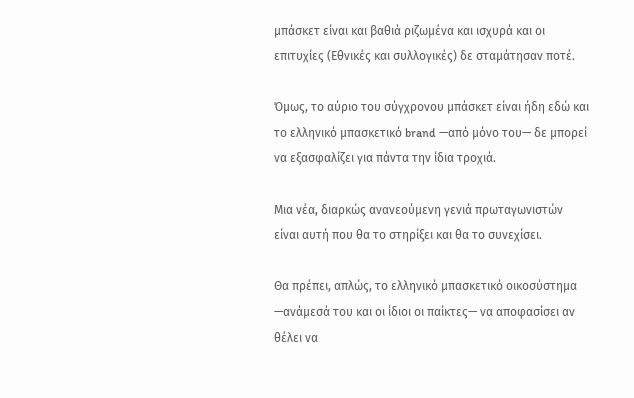μπάσκετ είναι και βαθιά ριζωμένα και ισχυρά και οι επιτυχίες (Εθνικές και συλλογικές) δε σταμάτησαν ποτέ.

Όμως, το αύριο του σύγχρονου μπάσκετ είναι ήδη εδώ και το ελληνικό μπασκετικό brand —από μόνο του— δε μπορεί να εξασφαλίζει για πάντα την ίδια τροχιά.

Μια νέα, διαρκώς ανανεούμενη γενιά πρωταγωνιστών είναι αυτή που θα το στηρίξει και θα το συνεχίσει.

Θα πρέπει, απλώς, το ελληνικό μπασκετικό οικοσύστημα —ανάμεσά του και οι ίδιοι οι παίκτες— να αποφασίσει αν θέλει να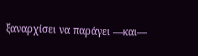ξαναρχίσει να παράγει —και—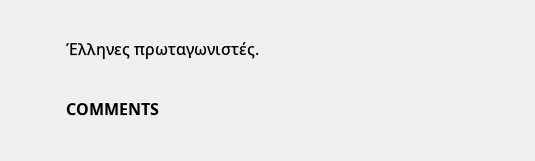Έλληνες πρωταγωνιστές.

COMMENTS